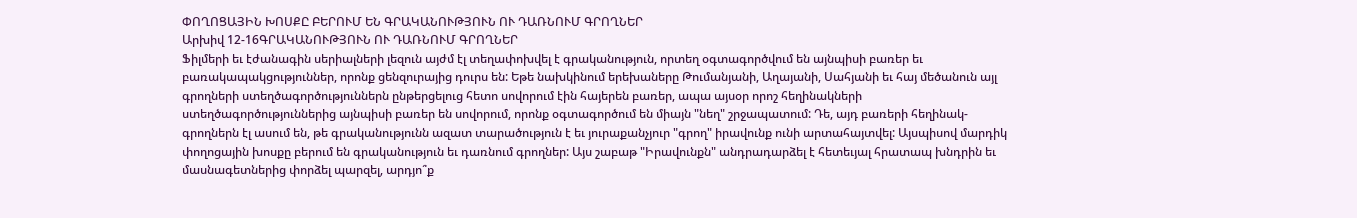ՓՈՂՈՑԱՅԻՆ ԽՈՍՔԸ ԲԵՐՈՒՄ ԵՆ ԳՐԱԿԱՆՈՒԹՅՈՒՆ ՈՒ ԴԱՌՆՈՒՄ ԳՐՈՂՆԵՐ
Արխիվ 12-16ԳՐԱԿԱՆՈՒԹՅՈՒՆ ՈՒ ԴԱՌՆՈՒՄ ԳՐՈՂՆԵՐ
Ֆիլմերի եւ էժանագին սերիալների լեզուն այժմ էլ տեղափոխվել է գրականություն, որտեղ օգտագործվում են այնպիսի բառեր եւ բառակապակցություններ, որոնք ցենզուրայից դուրս են: Եթե նախկինում երեխաները Թումանյանի, Աղայանի, Սահյանի եւ հայ մեծանուն այլ գրողների ստեղծագործություններն ընթերցելուց հետո սովորում էին հայերեն բառեր, ապա այսօր որոշ հեղինակների ստեղծագործություններից այնպիսի բառեր են սովորում, որոնք օգտագործում են միայն "նեղ" շրջապատում: Դե, այդ բառերի հեղինակ-գրողներն էլ ասում են, թե գրականությունն ազատ տարածություն է եւ յուրաքանչյուր "գրող" իրավունք ունի արտահայտվել: Այսպիսով մարդիկ փողոցային խոսքը բերում են գրականություն եւ դառնում գրողներ: Այս շաբաթ "Իրավունքն" անդրադարձել է հետեւյալ հրատապ խնդրին եւ մասնագետներից փորձել պարզել, արդյո՞ք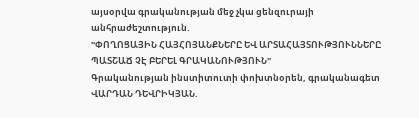այսօրվա գրականության մեջ չկա ցենզուրայի անհրաժեշտություն.
"ՓՈՂՈՑԱՅԻՆ ՀԱՅՀՈՅԱՆՔՆԵՐԸ ԵՎ ԱՐՏԱՀԱՅՏՈՒԹՅՈՒՆՆԵՐԸ
ՊԱՏՇԱՃ ՉԷ ԲԵՐԵԼ ԳՐԱԿԱՆՈՒԹՅՈՒՆ"
Գրականության ինստիտուտի փոխտնօրեն, գրականագետ ՎԱՐԴԱՆ ԴԵՎՐԻԿՅԱՆ.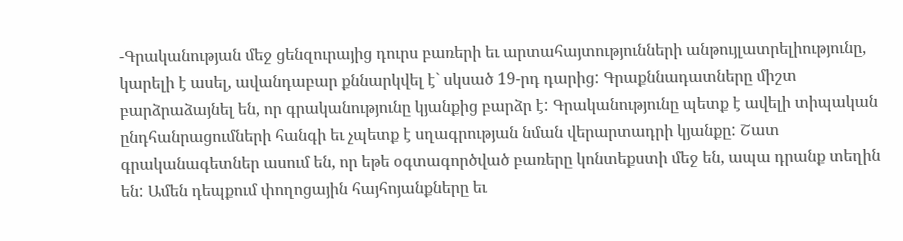-Գրականության մեջ ցենզուրայից դուրս բառերի եւ արտահայտությունների անթույլատրելիությունը, կարելի է ասել, ավանդաբար քննարկվել է` սկսած 19-րդ դարից: Գրաքննադատները միշտ բարձրաձայնել են, որ գրականությունը կյանքից բարձր է: Գրականությունը պետք է ավելի տիպական ընդհանրացումների հանգի եւ չպետք է սղագրության նման վերարտադրի կյանքը: Շատ գրականագետներ ասում են, որ եթե օգտագործված բառերը կոնտեքստի մեջ են, ապա դրանք տեղին են: Ամեն դեպքում փողոցային հայհոյանքները եւ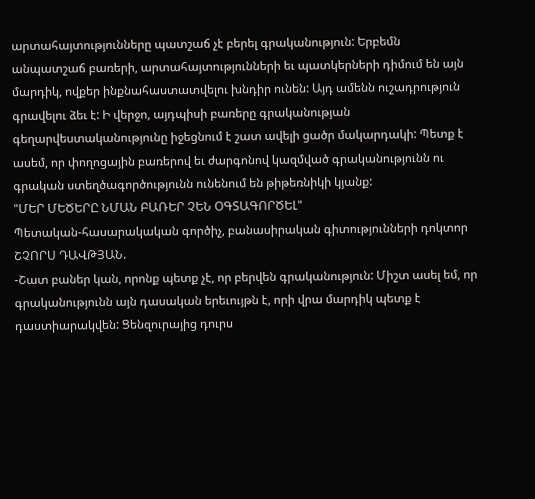արտահայտությունները պատշաճ չէ բերել գրականություն: Երբեմն անպատշաճ բառերի, արտահայտությունների եւ պատկերների դիմում են այն մարդիկ, ովքեր ինքնահաստատվելու խնդիր ունեն: Այդ ամենն ուշադրություն գրավելու ձեւ է: Ի վերջո, այդպիսի բառերը գրականության գեղարվեստականությունը իջեցնում է շատ ավելի ցածր մակարդակի: Պետք է ասեմ, որ փողոցային բառերով եւ ժարգոնով կազմված գրականությունն ու գրական ստեղծագործությունն ունենում են թիթեռնիկի կյանք:
"ՄԵՐ ՄԵԾԵՐԸ ՆՄԱՆ ԲԱՌԵՐ ՉԵՆ ՕԳՏԱԳՈՐԾԵԼ"
Պետական-հասարակական գործիչ, բանասիրական գիտությունների դոկտոր ՇՉՈՐՍ ԴԱՎԹՅԱՆ.
-Շատ բաներ կան, որոնք պետք չէ, որ բերվեն գրականություն: Միշտ ասել եմ, որ գրականությունն այն դասական երեւույթն է, որի վրա մարդիկ պետք է դաստիարակվեն: Ցենզուրայից դուրս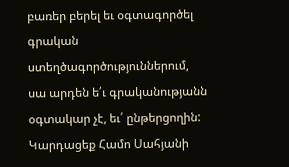բառեր բերել եւ օգտագործել գրական ստեղծագործություններում, սա արդեն ե՛ւ գրականությանն օգտակար չէ, եւ՛ ընթերցողին: Կարդացեք Համո Սահյանի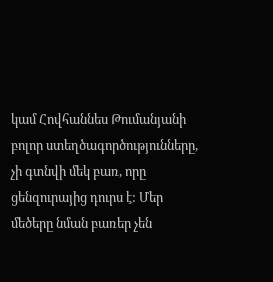կամ Հովհաննես Թումանյանի բոլոր ստեղծագործությունները, չի գտնվի մեկ բառ, որը ցենզուրայից դուրս է: Մեր մեծերը նման բառեր չեն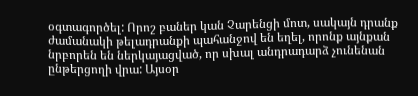օգտագործել: Որոշ բաներ կան Չարենցի մոտ, սակայն դրանք ժամանակի թելադրանքի պահանջով են եղել, որոնք այնքան նրբորեն են ներկայացված, որ սխալ անդրադարձ չունենան ընթերցողի վրա: Այսօր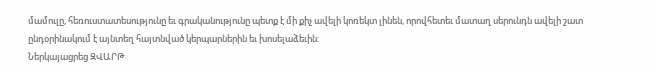մամուլը, հեռուստատեսությունը եւ գրականությունը պետք է մի քիչ ավելի կոռեկտ լինեն, որովհետեւ մատաղ սերունդն ավելի շատ ընդօրինակում է այնտեղ հայտնված կերպարներին եւ խոսելաձեւին:
Ներկայացրեց ԶՎԱՐԹ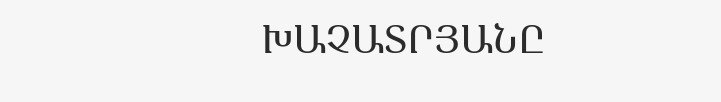ԽԱՉԱՏՐՅԱՆԸ